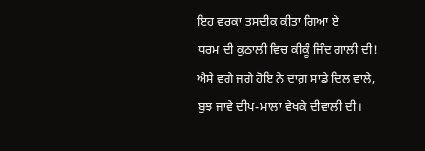ਇਹ ਵਰਕਾ ਤਸਦੀਕ ਕੀਤਾ ਗਿਆ ਏ
ਧਰਮ ਦੀ ਕੁਠਾਲੀ ਵਿਚ ਕੀਕੂੰ ਜਿੰਦ ਗਾਲੀ ਦੀ!
ਐਸੇ ਵਗੇ ਜਗੇ ਹੋਇ ਨੇ ਦਾਗ਼ ਸਾਡੇ ਦਿਲ ਵਾਲੇ,
ਬੁਝ ਜਾਵੇ ਦੀਪ-ਮਾਲਾ ਵੇਖਕੇ ਦੀਵਾਲੀ ਦੀ।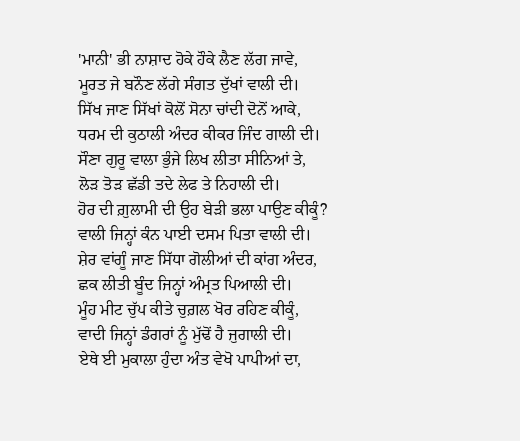'ਮਾਨੀ' ਭੀ ਨਾਸ਼ਾਦ ਹੋਕੇ ਹੌਕੇ ਲੈਣ ਲੱਗ ਜਾਵੇ,
ਮੂਰਤ ਜੇ ਬਨੌਣ ਲੱਗੇ ਸੰਗਤ ਦੁੱਖਾਂ ਵਾਲੀ ਦੀ।
ਸਿੱਖ ਜਾਣ ਸਿੱਖਾਂ ਕੋਲੋਂ ਸੋਨਾ ਚਾਂਦੀ ਦੋਨੋਂ ਆਕੇ,
ਧਰਮ ਦੀ ਕੁਠਾਲੀ ਅੰਦਰ ਕੀਕਰ ਜਿੰਦ ਗਾਲੀ ਦੀ।
ਸੌਣਾ ਗੁਰੂ ਵਾਲਾ ਭੁੰਜੇ ਲਿਖ ਲੀਤਾ ਸੀਨਿਆਂ ਤੇ,
ਲੋੜ ਤੋੜ ਛੱਡੀ ਤਦੇ ਲੇਫ ਤੇ ਨਿਹਾਲੀ ਦੀ।
ਹੋਰ ਦੀ ਗ਼ੁਲਾਮੀ ਦੀ ਉਹ ਬੇੜੀ ਭਲਾ ਪਾਉਣ ਕੀਕੂੰ?
ਵਾਲੀ ਜਿਨ੍ਹਾਂ ਕੰਨ ਪਾਈ ਦਸਮ ਪਿਤਾ ਵਾਲੀ ਦੀ।
ਸ਼ੇਰ ਵਾਂਗੂੰ ਜਾਣ ਸਿੱਧਾ ਗੋਲੀਆਂ ਦੀ ਕਾਂਗ ਅੰਦਰ,
ਛਕ ਲੀਤੀ ਬੂੰਦ ਜਿਨ੍ਹਾਂ ਅੰਮ੍ਰਤ ਪਿਆਲੀ ਦੀ।
ਮੂੰਹ ਮੀਟ ਚੁੱਪ ਕੀਤੇ ਚੁਗ਼ਲ ਖੋਰ ਰਹਿਣ ਕੀਕੂੰ,
ਵਾਦੀ ਜਿਨ੍ਹਾਂ ਡੰਗਰਾਂ ਨੂੰ ਮੁੱਢੋਂ ਹੈ ਜੁਗਾਲੀ ਦੀ।
ਏਥੇ ਈ ਮੁਕਾਲਾ ਹੁੰਦਾ ਅੰਤ ਵੇਖੋ ਪਾਪੀਆਂ ਦਾ,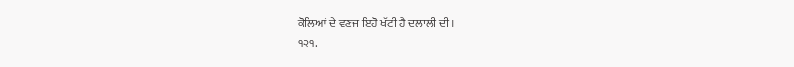ਕੋਲਿਆਂ ਦੇ ਵਣਜ ਇਹੋ ਖੱਟੀ ਹੈ ਦਲਾਲੀ ਦੀ।
੧੨੧.